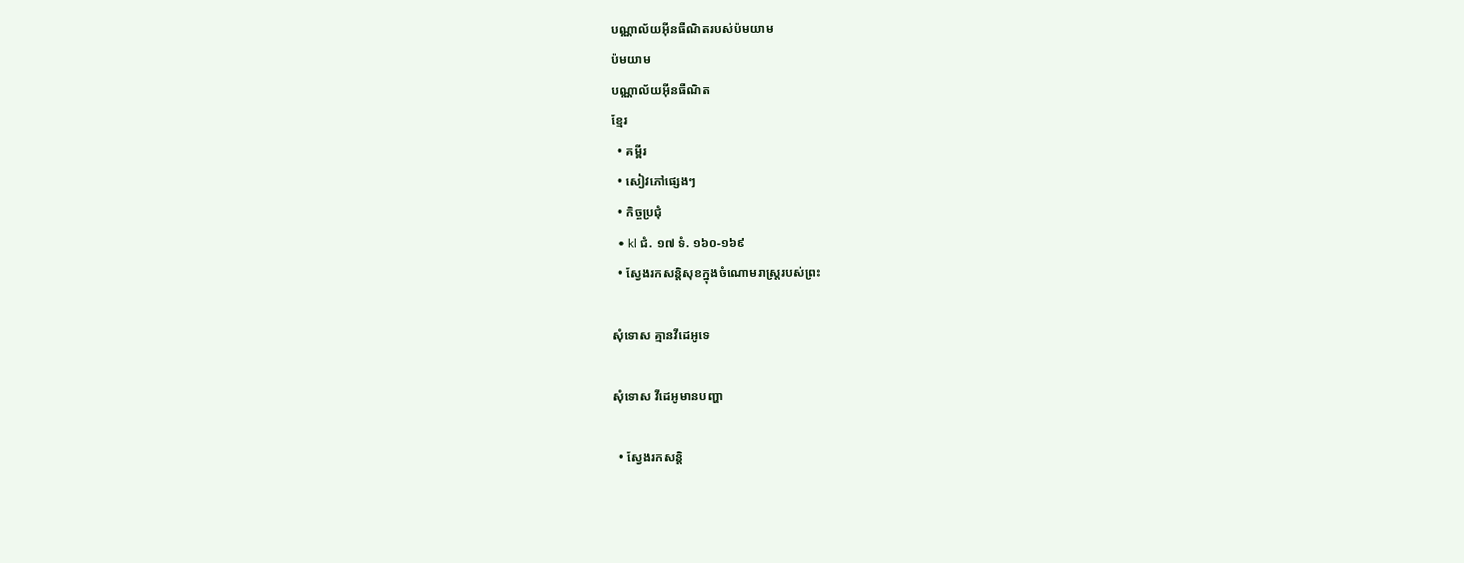បណ្ណាល័យអ៊ីនធឺណិតរបស់ប៉មយាម
ប៉មយាម
បណ្ណាល័យអ៊ីនធឺណិត
ខ្មែរ
  • គម្ពីរ
  • សៀវភៅផ្សេងៗ
  • កិច្ចប្រជុំ
  • kl ជំ. ១៧ ទំ. ១៦០-១៦៩
  • ស្វែងរកសន្ដិសុខក្នុងចំណោមរាស្ដ្ររបស់ព្រះ

សុំទោស គ្មានវីដេអូទេ

សុំទោស វីដេអូមានបញ្ហា

  • ស្វែងរកសន្ដិ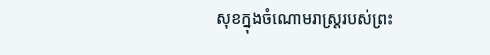សុខក្នុងចំណោមរាស្ដ្ររបស់ព្រះ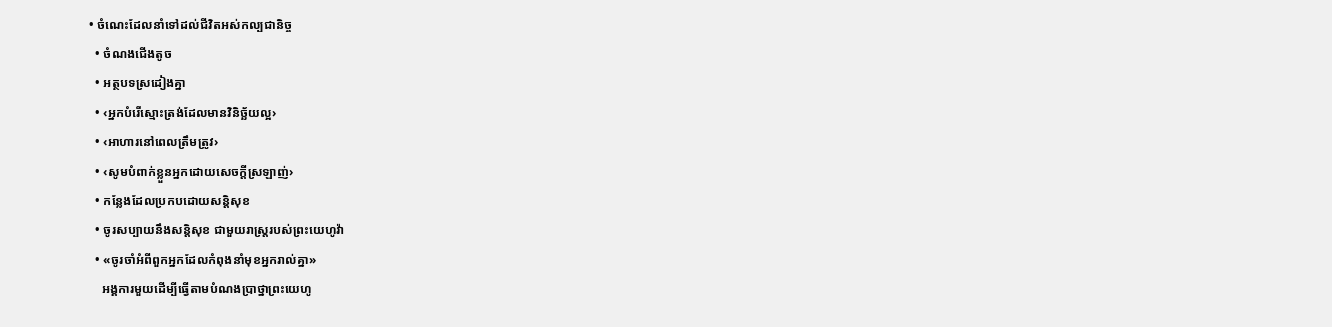• ចំណេះដែលនាំទៅដល់ជីវិតអស់កល្បជានិច្ច
  • ចំណងជើងតូច
  • អត្ថបទស្រដៀងគ្នា
  • ‹អ្នកបំរើស្មោះត្រង់ដែលមានវិនិច្ឆ័យល្អ›
  • ‹អាហារនៅពេលត្រឹមត្រូវ›
  • ‹សូមបំពាក់ខ្លួនអ្នកដោយសេចក្ដីស្រឡាញ់›
  • កន្លែងដែលប្រកបដោយសន្ដិសុខ
  • ចូរសប្បាយនឹងសន្ដិសុខ ជាមួយរាស្ត្ររបស់ព្រះយេហូវ៉ា
  • «ចូរចាំអំពីពួកអ្នកដែលកំពុងនាំមុខអ្នករាល់គ្នា»
    អង្គការមួយដើម្បីធ្វើតាមបំណងប្រាថ្នាព្រះយេហូ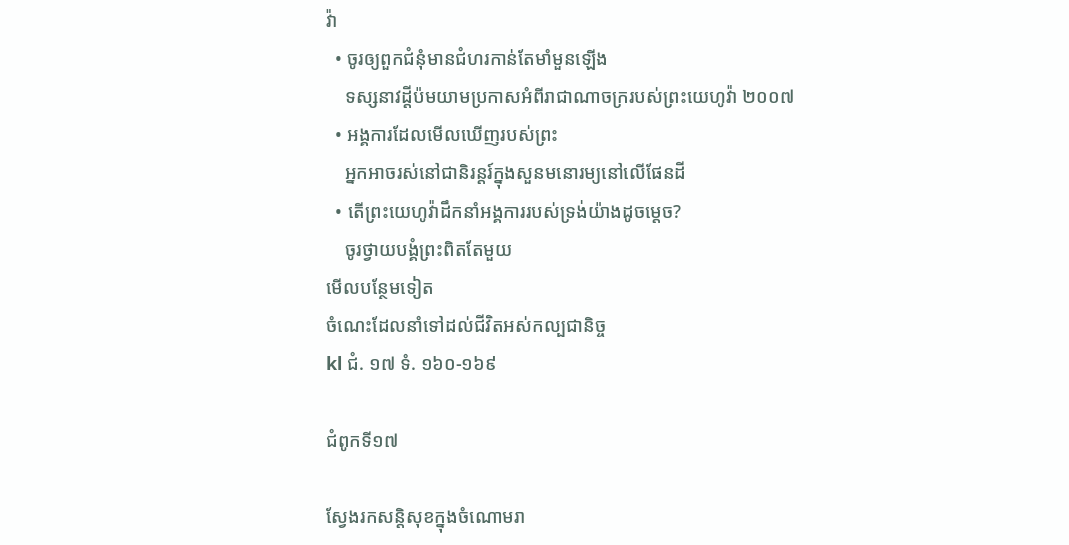វ៉ា
  • ចូរឲ្យពួកជំនុំមានជំហរកាន់តែមាំមួនឡើង
    ទស្សនាវដ្ដីប៉មយាមប្រកាសអំពីរាជាណាចក្ររបស់ព្រះយេហូវ៉ា ២០០៧
  • អង្គការដែលមើលឃើញរបស់ព្រះ
    អ្នកអាចរស់នៅជានិរន្តរ៍ក្នុងសួនមនោរម្យនៅលើផែនដី
  • តើព្រះយេហូវ៉ាដឹកនាំអង្គការរបស់ទ្រង់យ៉ាងដូចម្ដេច?
    ចូរថ្វាយបង្គំព្រះពិតតែមួយ
មើលបន្ថែមទៀត
ចំណេះដែលនាំទៅដល់ជីវិតអស់កល្បជានិច្ច
kl ជំ. ១៧ ទំ. ១៦០-១៦៩

ជំពូកទី១៧

ស្វែងរកសន្ដិសុខក្នុងចំណោមរា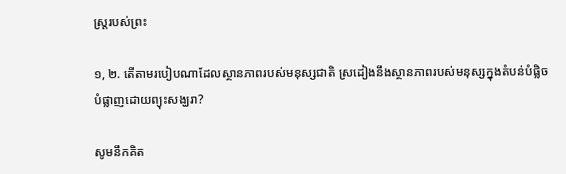ស្ត្ររបស់ព្រះ

១, ២. តើតាមរបៀបណាដែលស្ថានភាពរបស់មនុស្សជាតិ ស្រដៀងនឹងស្ថានភាពរបស់មនុស្សក្នុងតំបន់បំផ្លិចបំផ្លាញដោយព្យុះសង្ឃរា?

សូមនឹកគិត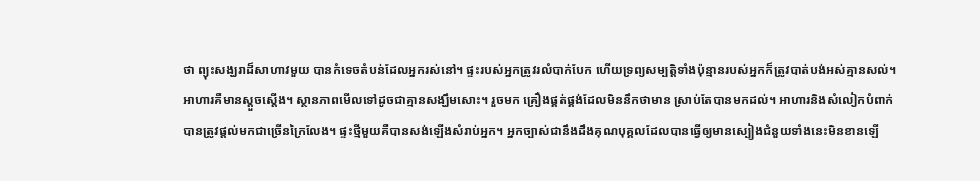ថា ព្យុះសង្ឃរាដ៏សាហាវមួយ បានកំទេចតំបន់ដែលអ្នករស់នៅ។ ផ្ទះរបស់អ្នកត្រូវរលំបាក់បែក ហើយទ្រព្យសម្បត្ដិទាំងប៉ុន្មានរបស់អ្នកក៏ត្រូវបាត់បង់អស់គ្មានសល់។ អាហារគឺមានស្តួចស្តើង។ ស្ថានភាពមើលទៅដូចជាគ្មានសង្ឃឹមសោះ។ រួចមក គ្រឿងផ្គត់ផ្គង់ដែលមិននឹកថាមាន ស្រាប់តែបានមកដល់។ អាហារនិងសំលៀកបំពាក់ បានត្រូវផ្ដល់មកជាច្រើនក្រៃលែង។ ផ្ទះថ្មីមួយគឺបានសង់ឡើងសំរាប់អ្នក។ អ្នកច្បាស់ជានឹងដឹងគុណបុគ្គលដែលបានធ្វើឲ្យមានស្បៀងជំនួយទាំងនេះមិនខានឡើ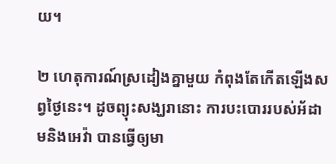យ។

២ ហេតុការណ៍ស្រដៀងគ្នាមួយ កំពុងតែកើតឡើងសព្វថ្ងៃនេះ។ ដូចព្យុះសង្ឃរានោះ ការបះបោររបស់អ័ដាមនិងអេវ៉ា បានធ្វើឲ្យមា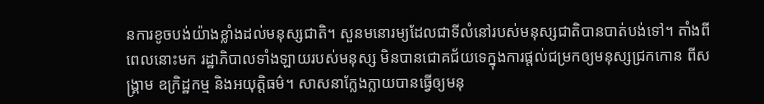នការខូចបង់យ៉ាងខ្លាំងដល់មនុស្សជាតិ។ សួនមនោរម្យដែលជាទីលំនៅរបស់មនុស្សជាតិបានបាត់បង់ទៅ។ តាំងពីពេលនោះមក រដ្ឋាភិបាលទាំងឡាយរបស់មនុស្ស មិនបានជោគជ័យទេក្នុងការផ្ដល់ជម្រកឲ្យមនុស្សជ្រកកោន ពីសង្គ្រាម ឧក្រិដ្ឋកម្ម និងអយុត្ដិធម៌។ សាសនាក្លែងក្លាយបានធ្វើឲ្យមនុ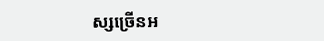ស្សច្រើនអ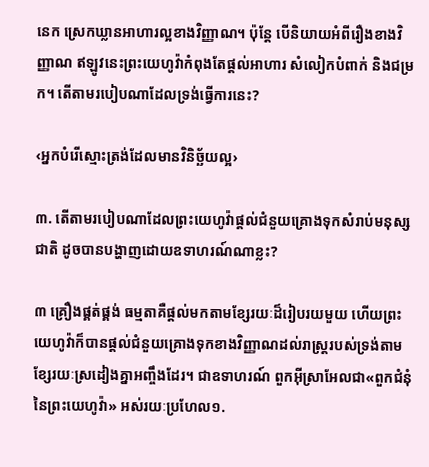នេក ស្រេកឃ្លានអាហារល្អខាងវិញ្ញាណ។ ប៉ុន្តែ បើនិយាយអំពីរឿងខាងវិញ្ញាណ ឥឡូវនេះព្រះយេហូវ៉ាកំពុងតែផ្ដល់អាហារ សំលៀកបំពាក់ និងជម្រក។ តើតាមរបៀបណាដែលទ្រង់ធ្វើការនេះ?

‹អ្នកបំរើស្មោះត្រង់ដែលមានវិនិច្ឆ័យល្អ›

៣. តើតាមរបៀបណាដែលព្រះយេហូវ៉ាផ្ដល់ជំនួយគ្រោងទុកសំរាប់មនុស្សជាតិ ដូចបានបង្ហាញដោយឧទាហរណ៍ណាខ្លះ?

៣ គ្រឿងផ្គត់ផ្គង់ ធម្មតាគឺផ្ដល់មកតាមខ្សែរយៈដ៏រៀបរយមួយ ហើយព្រះយេហូវ៉ាក៏បានផ្ដល់ជំនួយគ្រោងទុកខាងវិញ្ញាណដល់រាស្ត្ររបស់ទ្រង់តាមខ្សែរយៈស្រដៀងគ្នាអញ្ចឹងដែរ។ ជាឧទាហរណ៍ ពួកអ៊ីស្រាអែលជា«ពួកជំនុំនៃព្រះយេហូវ៉ា» អស់រយៈប្រហែល១.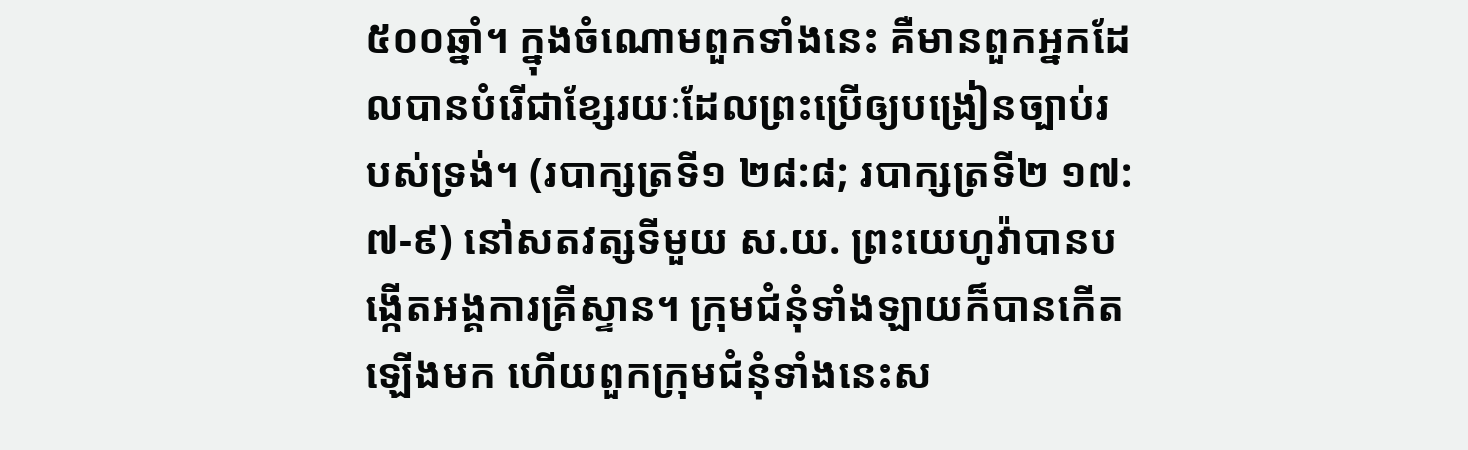៥០០ឆ្នាំ។ ក្នុងចំណោមពួកទាំងនេះ គឺមានពួកអ្នកដែលបានបំរើជាខ្សែរយៈដែលព្រះប្រើឲ្យបង្រៀនច្បាប់របស់ទ្រង់។ (របាក្សត្រទី១ ២៨:៨; របាក្សត្រទី២ ១៧:៧-៩) នៅសតវត្សទីមួយ ស.យ. ព្រះយេហូវ៉ាបានបង្កើតអង្គការគ្រីស្ទាន។ ក្រុមជំនុំទាំងឡាយក៏បានកើតឡើងមក ហើយពួកក្រុមជំនុំទាំងនេះស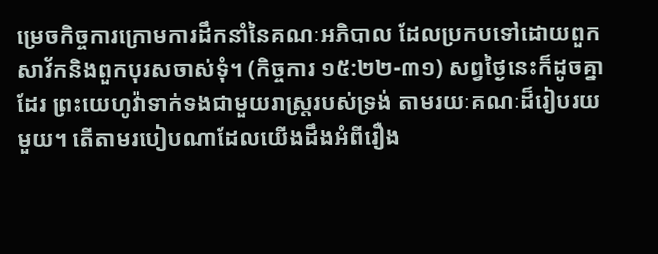ម្រេចកិច្ចការក្រោមការដឹកនាំនៃគណៈអភិបាល ដែលប្រកបទៅដោយពួកសាវ័កនិងពួកបុរសចាស់ទុំ។ (កិច្ចការ ១៥:២២-៣១) សព្វថ្ងៃនេះក៏ដូចគ្នាដែរ ព្រះយេហូវ៉ាទាក់ទងជាមួយរាស្ត្ររបស់ទ្រង់ តាមរយៈគណៈដ៏រៀបរយមួយ។ តើតាមរបៀបណាដែលយើងដឹងអំពីរឿង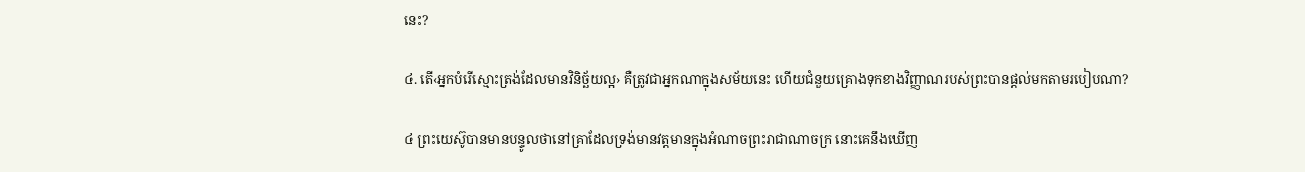នេះ?

៤. តើ‹អ្នកបំរើស្មោះត្រង់ដែលមានវិនិច្ឆ័យល្អ› គឺត្រូវជាអ្នកណាក្នុងសម័យនេះ ហើយជំនួយគ្រោងទុកខាងវិញ្ញាណរបស់ព្រះបានផ្ដល់មកតាមរបៀបណា?

៤ ព្រះយេស៊ូបានមានបន្ទូលថានៅគ្រាដែលទ្រង់មានវត្តមានក្នុងអំណាចព្រះរាជាណាចក្រ នោះគេនឹងឃើញ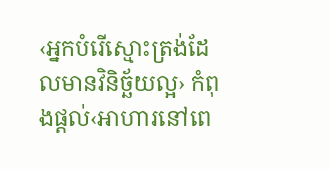‹អ្នកបំរើស្មោះត្រង់ដែលមានវិនិច្ឆ័យល្អ› កំពុងផ្ដល់‹អាហារនៅពេ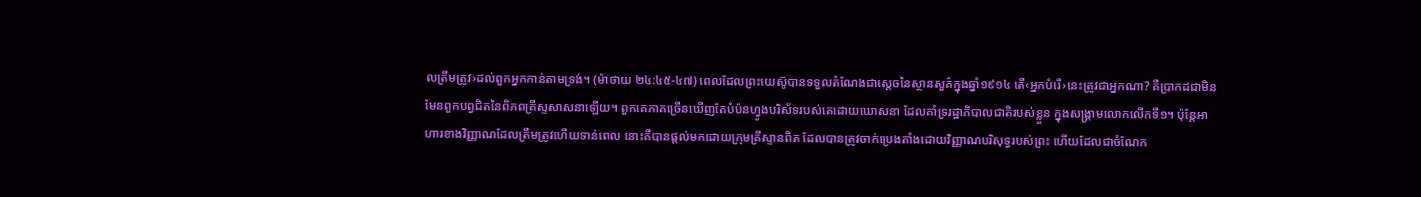លត្រឹមត្រូវ›ដល់ពួកអ្នកកាន់តាមទ្រង់។ (ម៉ាថាយ ២៤:៤៥-៤៧) ពេលដែលព្រះយេស៊ូបានទទួលតំណែងជាស្តេចនៃស្ថានសួគ៌ក្នុងឆ្នាំ១៩១៤ តើ‹អ្នកបំរើ›នេះត្រូវជាអ្នកណា? គឺប្រាកដជាមិនមែនពួកបព្វជិតនៃពិភពគ្រីស្ទសាសនាឡើយ។ ពួកគេភាគច្រើនឃើញតែបំប៉នហ្វូងបរិស័ទរបស់គេដោយឃោសនា ដែលគាំទ្ររដ្ឋាភិបាលជាតិរបស់ខ្លួន ក្នុងសង្គ្រាមលោកលើកទី១។ ប៉ុន្តែអាហារខាងវិញ្ញាណដែលត្រឹមត្រូវហើយទាន់ពេល នោះគឺបានផ្ដល់មកដោយក្រុមគ្រីស្ទានពិត ដែលបានត្រូវចាក់ប្រេងតាំងដោយវិញ្ញាណបរិសុទ្ធរបស់ព្រះ ហើយដែលជាចំណែក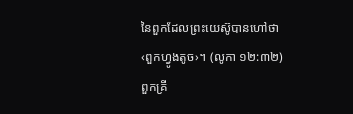នៃពួកដែលព្រះយេស៊ូបានហៅថា ‹ពួកហ្វូងតូច›។ (លូកា ១២:៣២) ពួកគ្រី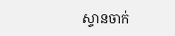ស្ទានចាក់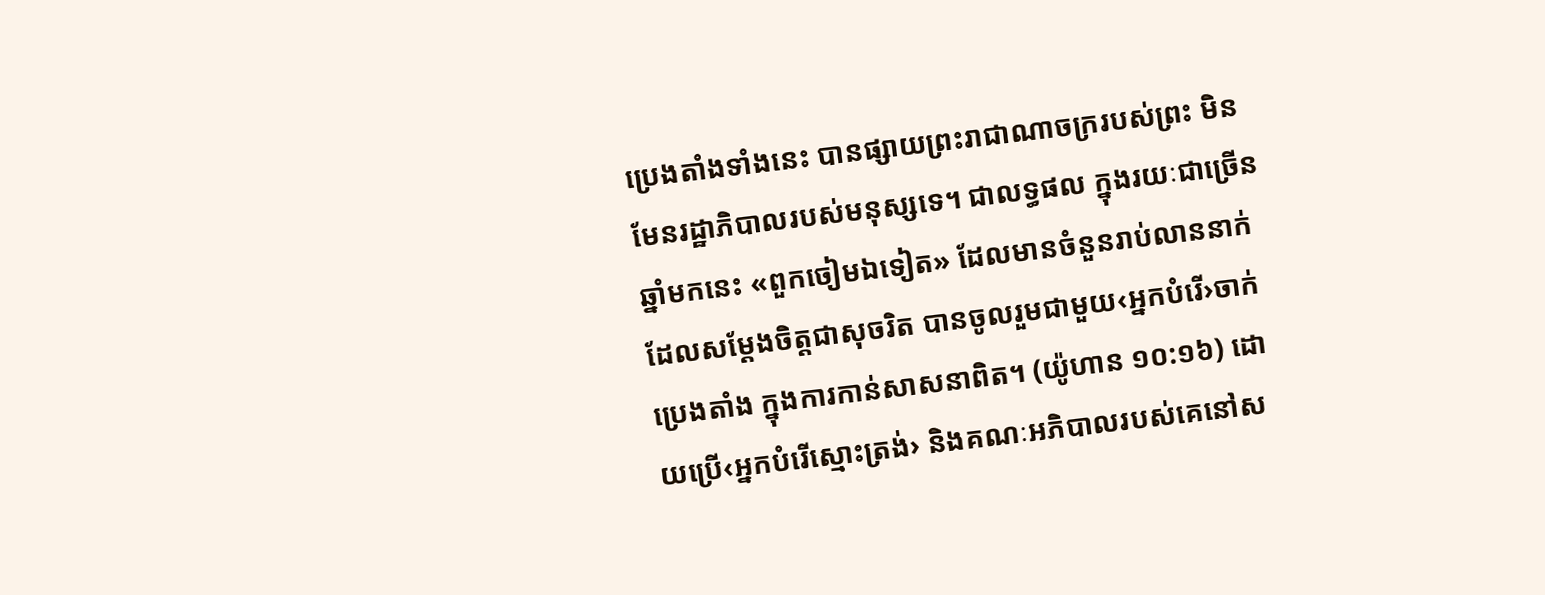ប្រេងតាំងទាំងនេះ បានផ្សាយព្រះរាជាណាចក្ររបស់ព្រះ មិនមែនរដ្ឋាភិបាលរបស់មនុស្សទេ។ ជាលទ្ធផល ក្នុងរយៈជាច្រើនឆ្នាំមកនេះ «ពួកចៀមឯទៀត» ដែលមានចំនួនរាប់លាននាក់ ដែលសម្ដែងចិត្តជាសុចរិត បានចូលរួមជាមួយ‹អ្នកបំរើ›ចាក់ប្រេងតាំង ក្នុងការកាន់សាសនាពិត។ (យ៉ូហាន ១០:១៦) ដោយប្រើ‹អ្នកបំរើស្មោះត្រង់› និងគណៈអភិបាលរបស់គេនៅស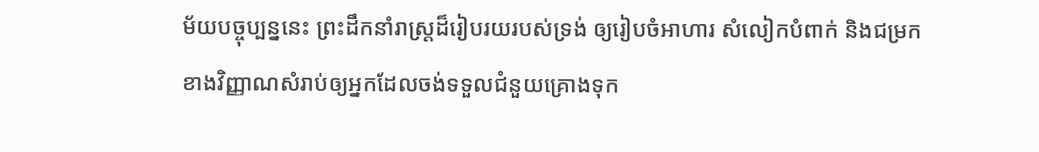ម័យបច្ចុប្បន្ននេះ ព្រះដឹកនាំរាស្ត្រដ៏រៀបរយរបស់ទ្រង់ ឲ្យរៀបចំអាហារ សំលៀកបំពាក់ និងជម្រកខាងវិញ្ញាណសំរាប់ឲ្យអ្នកដែលចង់ទទួលជំនួយគ្រោងទុក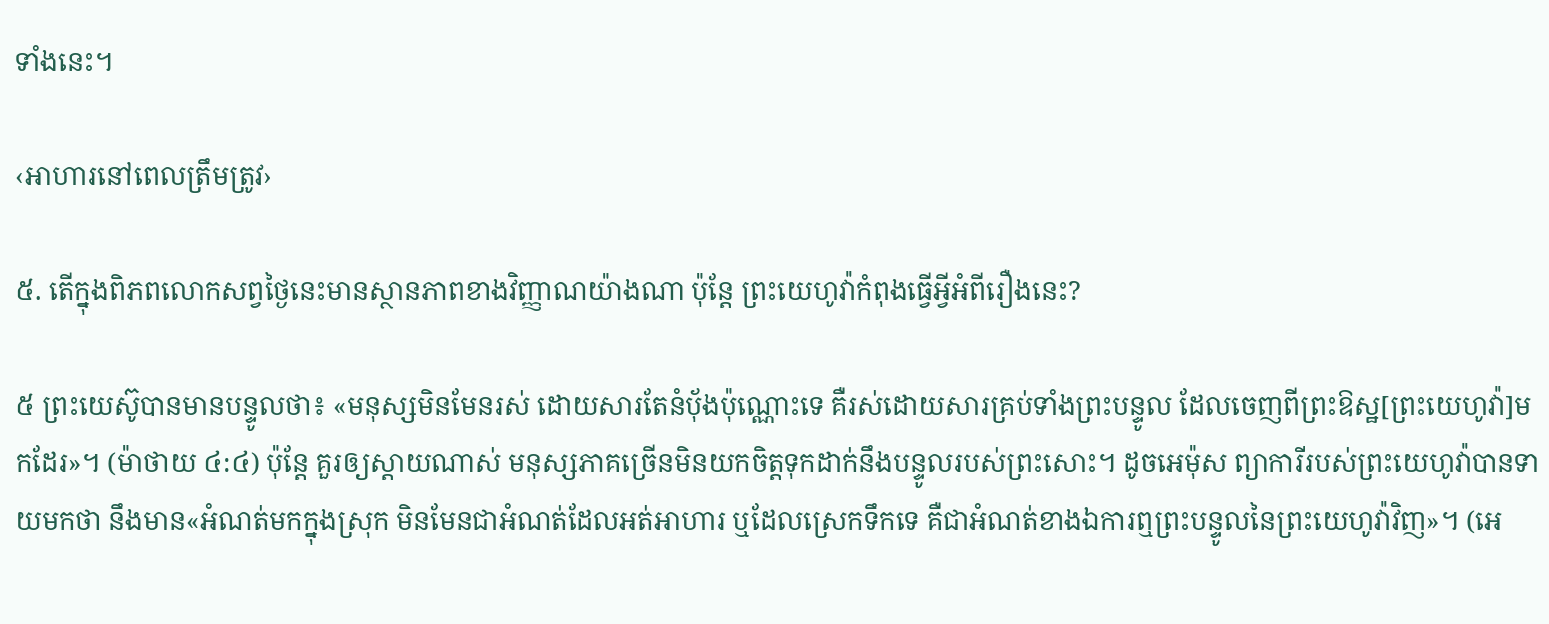ទាំងនេះ។

‹អាហារនៅពេលត្រឹមត្រូវ›

៥. តើក្នុងពិភពលោកសព្វថ្ងៃនេះមានស្ថានភាពខាងវិញ្ញាណយ៉ាងណា ប៉ុន្តែ ព្រះយេហូវ៉ាកំពុងធ្វើអ្វីអំពីរឿងនេះ?

៥ ព្រះយេស៊ូបានមានបន្ទូលថា៖ «មនុស្សមិនមែនរស់ ដោយសារតែនំប៉័ងប៉ុណ្ណោះទេ គឺរស់ដោយសារគ្រប់ទាំងព្រះបន្ទូល ដែលចេញពីព្រះឱស្ឋ[ព្រះយេហូវ៉ា]មកដែរ»។ (ម៉ាថាយ ៤:៤) ប៉ុន្តែ គួរឲ្យស្ដាយណាស់ មនុស្សភាគច្រើនមិនយកចិត្តទុកដាក់នឹងបន្ទូលរបស់ព្រះសោះ។ ដូចអេម៉ុស ព្យាការីរបស់ព្រះយេហូវ៉ាបានទាយមកថា នឹងមាន«អំណត់មកក្នុងស្រុក មិនមែនជាអំណត់ដែលអត់អាហារ ឬដែលស្រេកទឹកទេ គឺជាអំណត់ខាងឯការឮព្រះបន្ទូលនៃព្រះយេហូវ៉ាវិញ»។ (អេ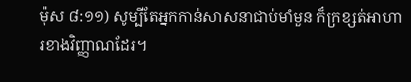ម៉ុស ៨:១១) សូម្បីតែអ្នកកាន់សាសនាជាប់មាំមួន ក៏ក្រខ្សត់អាហារខាងវិញ្ញាណដែរ។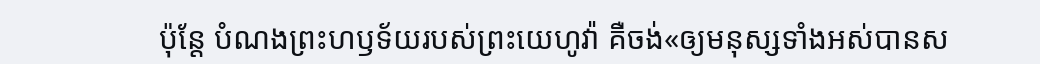ប៉ុន្តែ បំណងព្រះហឫទ័យរបស់ព្រះយេហូវ៉ា គឺចង់«ឲ្យមនុស្សទាំងអស់បានស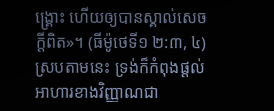ង្គ្រោះ ហើយឲ្យបានស្គាល់សេចក្ដីពិត»។ (ធីម៉ូថេទី១ ២:៣, ៤) ស្របតាមនេះ ទ្រង់ក៏កំពុងផ្ដល់អាហារខាងវិញ្ញាណជា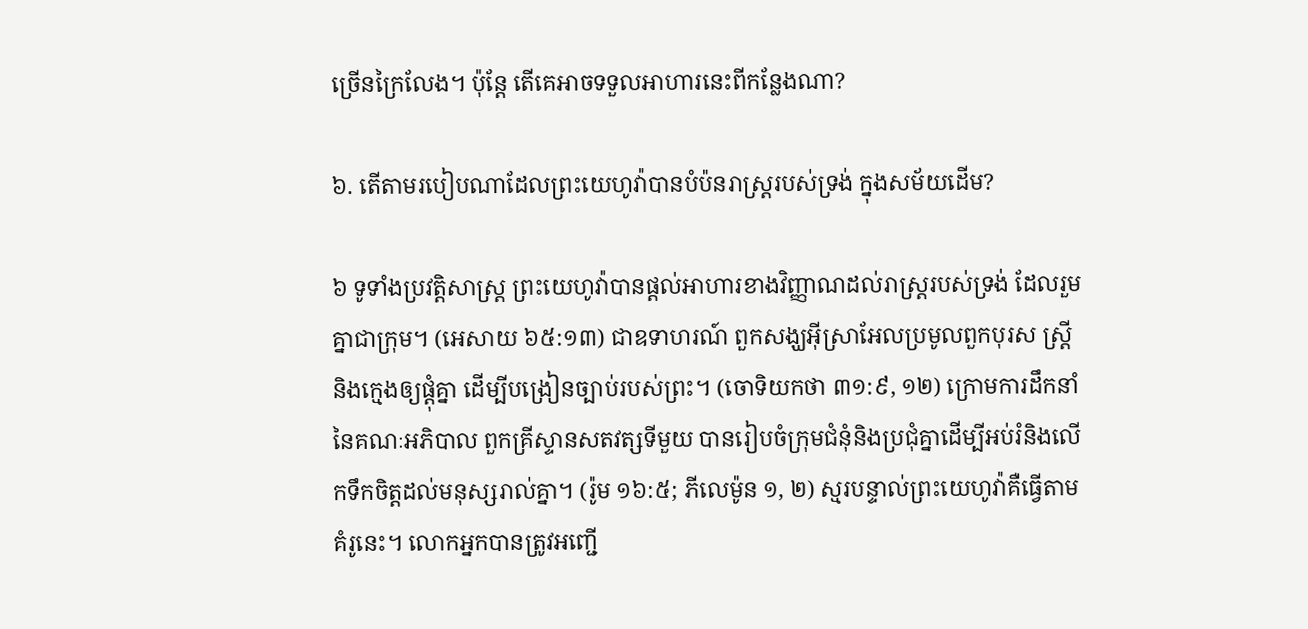ច្រើនក្រៃលែង។ ប៉ុន្តែ តើគេអាចទទួលអាហារនេះពីកន្លែងណា?

៦. តើតាមរបៀបណាដែលព្រះយេហូវ៉ាបានបំប៉នរាស្ត្ររបស់ទ្រង់ ក្នុងសម័យដើម?

៦ ទូទាំងប្រវត្ដិសាស្ត្រ ព្រះយេហូវ៉ាបានផ្ដល់អាហារខាងវិញ្ញាណដល់រាស្ត្ររបស់ទ្រង់ ដែលរួមគ្នាជាក្រុម។ (អេសាយ ៦៥:១៣) ជាឧទាហរណ៍ ពួកសង្ឃអ៊ីស្រាអែលប្រមូលពួកបុរស ស្ត្រី និងក្មេងឲ្យផ្ដុំគ្នា ដើម្បីបង្រៀនច្បាប់របស់ព្រះ។ (ចោទិយកថា ៣១:៩, ១២) ក្រោមការដឹកនាំនៃគណៈអភិបាល ពួកគ្រីស្ទានសតវត្សទីមួយ បានរៀបចំក្រុមជំនុំនិងប្រជុំគ្នាដើម្បីអប់រំនិងលើកទឹកចិត្តដល់មនុស្សរាល់គ្នា។ (រ៉ូម ១៦:៥; ភីលេម៉ូន ១, ២) ស្មរបន្ទាល់ព្រះយេហូវ៉ាគឺធ្វើតាមគំរូនេះ។ លោកអ្នកបានត្រូវអញ្ជើ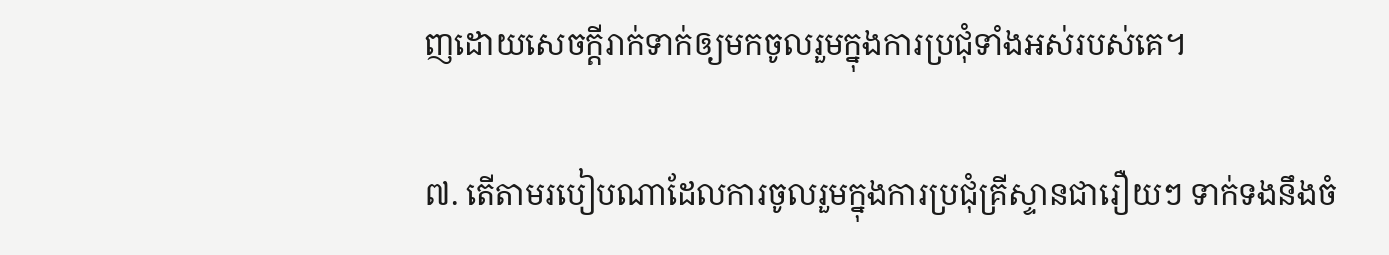ញដោយសេចក្ដីរាក់ទាក់ឲ្យមកចូលរួមក្នុងការប្រជុំទាំងអស់របស់គេ។

៧. តើតាមរបៀបណាដែលការចូលរួមក្នុងការប្រជុំគ្រីស្ទានជារឿយៗ ទាក់ទងនឹងចំ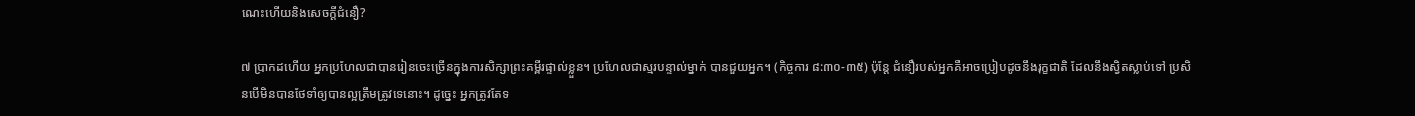ណេះហើយនិងសេចក្ដីជំនឿ?

៧ ប្រាកដហើយ អ្នកប្រហែលជាបានរៀនចេះច្រើនក្នុងការសិក្សាព្រះគម្ពីរផ្ទាល់ខ្លួន។ ប្រហែលជាស្មរបន្ទាល់ម្នាក់ បានជួយអ្នក។ (កិច្ចការ ៨:៣០-៣៥) ប៉ុន្តែ ជំនឿរបស់អ្នកគឺអាចប្រៀបដូចនឹងរុក្ខជាតិ ដែលនឹងស្វិតស្លាប់ទៅ ប្រសិនបើមិនបានថែទាំឲ្យបានល្អត្រឹមត្រូវទេនោះ។ ដូច្នេះ អ្នកត្រូវតែទ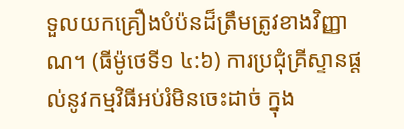ទួលយកគ្រឿងបំប៉នដ៏ត្រឹមត្រូវខាងវិញ្ញាណ។ (ធីម៉ូថេទី១ ៤:៦) ការប្រជុំគ្រីស្ទានផ្ដល់នូវកម្មវិធីអប់រំមិនចេះដាច់ ក្នុង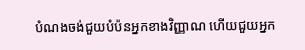បំណងចង់ជួយបំប៉នអ្នកខាងវិញ្ញាណ ហើយជួយអ្នក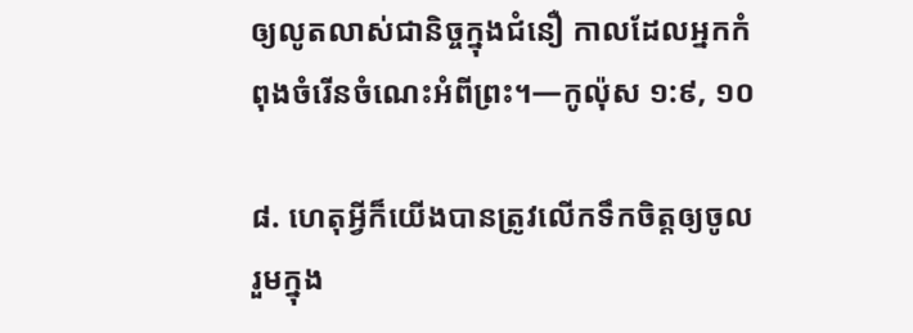ឲ្យលូតលាស់ជានិច្ចក្នុងជំនឿ កាលដែលអ្នកកំពុងចំរើនចំណេះអំពីព្រះ។—កូល៉ុស ១:៩, ១០

៨. ហេតុអ្វីក៏យើងបានត្រូវលើកទឹកចិត្តឲ្យចូលរួមក្នុង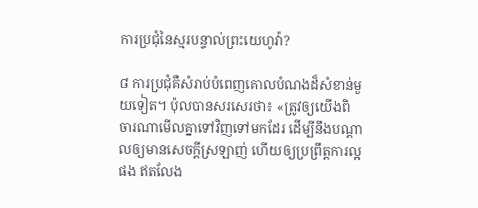ការប្រជុំនៃស្មរបន្ទាល់ព្រះយេហូវ៉ា?

៨ ការប្រជុំគឺសំរាប់បំពេញគោលបំណងដ៏សំខាន់មួយទៀត។ ប៉ុលបានសរសេរថា៖ «ត្រូវឲ្យយើងពិចារណាមើលគ្នាទៅវិញទៅមកដែរ ដើម្បីនឹងបណ្ដាលឲ្យមានសេចក្ដីស្រឡាញ់ ហើយឲ្យប្រព្រឹត្តការល្អផង ឥតលែង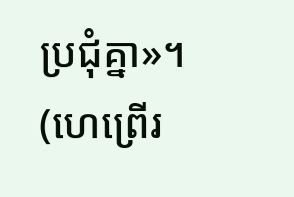ប្រជុំគ្នា»។ (ហេព្រើរ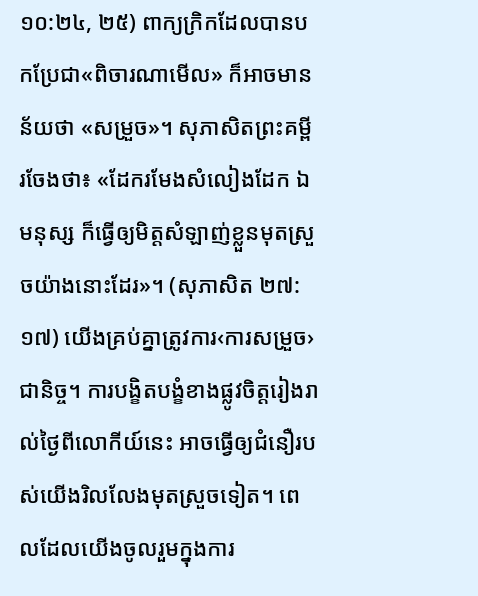១០:២៤, ២៥) ពាក្យក្រិកដែលបានបកប្រែជា«ពិចារណាមើល» ក៏អាចមានន័យថា «សម្រួច»។ សុភាសិតព្រះគម្ពីរចែងថា៖ «ដែករមែងសំលៀងដែក ឯមនុស្ស ក៏ធ្វើឲ្យមិត្តសំឡាញ់ខ្លួនមុតស្រួចយ៉ាងនោះដែរ»។ (សុភាសិត ២៧:១៧) យើងគ្រប់គ្នាត្រូវការ‹ការសម្រួច›ជានិច្ច។ ការបង្ខិតបង្ខំខាងផ្លូវចិត្តរៀងរាល់ថ្ងៃពីលោកីយ៍នេះ អាចធ្វើឲ្យជំនឿរបស់យើងរិលលែងមុតស្រួចទៀត។ ពេលដែលយើងចូលរួមក្នុងការ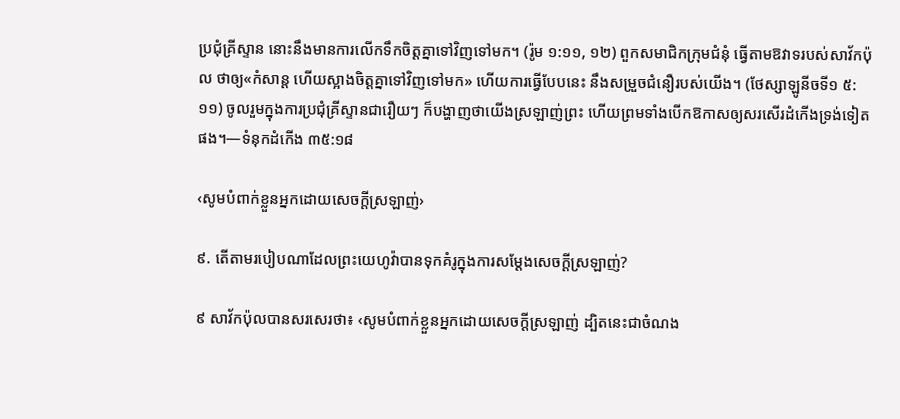ប្រជុំគ្រីស្ទាន នោះនឹងមានការលើកទឹកចិត្តគ្នាទៅវិញទៅមក។ (រ៉ូម ១:១១, ១២) ពួកសមាជិកក្រុមជំនុំ ធ្វើតាមឱវាទរបស់សាវ័កប៉ុល ថាឲ្យ«កំសាន្ត ហើយស្អាងចិត្តគ្នាទៅវិញទៅមក» ហើយការធ្វើបែបនេះ នឹងសម្រួចជំនឿរបស់យើង។ (ថែស្សាឡូនីចទី១ ៥:១១) ចូលរួមក្នុងការប្រជុំគ្រីស្ទានជារឿយៗ ក៏បង្ហាញថាយើងស្រឡាញ់ព្រះ ហើយព្រមទាំងបើកឱកាសឲ្យសរសើរដំកើងទ្រង់ទៀតផង។—ទំនុកដំកើង ៣៥:១៨

‹សូមបំពាក់ខ្លួនអ្នកដោយសេចក្ដីស្រឡាញ់›

៩. តើតាមរបៀបណាដែលព្រះយេហូវ៉ាបានទុកគំរូក្នុងការសម្ដែងសេចក្ដីស្រឡាញ់?

៩ សាវ័កប៉ុលបានសរសេរថា៖ ‹សូមបំពាក់ខ្លួនអ្នកដោយសេចក្ដីស្រឡាញ់ ដ្បិតនេះជាចំណង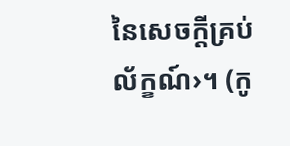នៃសេចក្ដីគ្រប់ល័ក្ខណ៍›។ (កូ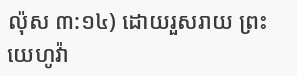ល៉ុស ៣:១៤) ដោយរួសរាយ ព្រះយេហូវ៉ា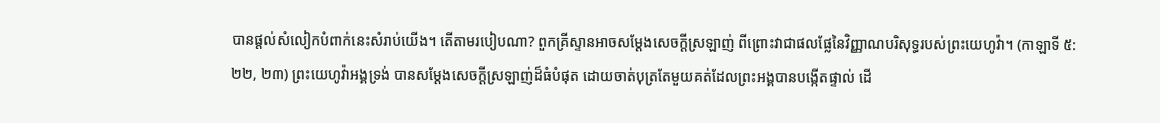បានផ្ដល់សំលៀកបំពាក់នេះសំរាប់យើង។ តើតាមរបៀបណា? ពួកគ្រីស្ទានអាចសម្ដែងសេចក្ដីស្រឡាញ់ ពីព្រោះវាជាផលផ្លែនៃវិញ្ញាណបរិសុទ្ធរបស់ព្រះយេហូវ៉ា។ (កាឡាទី ៥:២២, ២៣) ព្រះយេហូវ៉ាអង្គទ្រង់ បានសម្ដែងសេចក្ដីស្រឡាញ់ដ៏ធំបំផុត ដោយចាត់បុត្រតែមួយគត់ដែលព្រះអង្គបានបង្កើតផ្ទាល់ ដើ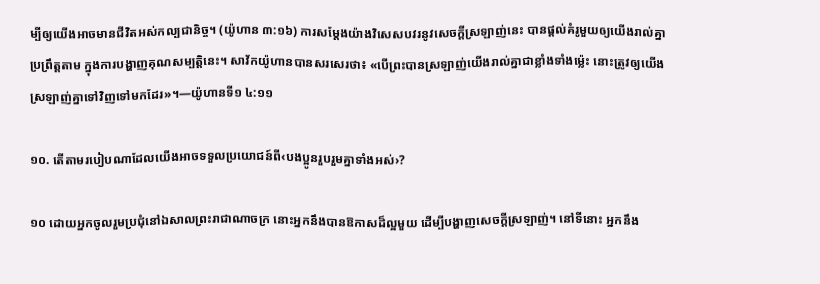ម្បីឲ្យយើងអាចមានជីវិតអស់កល្បជានិច្ច។ (យ៉ូហាន ៣:១៦) ការសម្ដែងយ៉ាងវិសេសបវរនូវសេចក្ដីស្រឡាញ់នេះ បានផ្ដល់គំរូមួយឲ្យយើងរាល់គ្នាប្រព្រឹត្តតាម ក្នុងការបង្ហាញគុណសម្បត្ដិនេះ។ សាវ័កយ៉ូហានបានសរសេរថា៖ «បើព្រះបានស្រឡាញ់យើងរាល់គ្នាជាខ្លាំងទាំងម្ល៉េះ នោះត្រូវឲ្យយើងស្រឡាញ់គ្នាទៅវិញទៅមកដែរ»។—យ៉ូហានទី១ ៤:១១

១០. តើតាមរបៀបណាដែលយើងអាចទទួលប្រយោជន៍ពី‹បងប្អូនរួបរួមគ្នាទាំងអស់›?

១០ ដោយអ្នកចូលរួមប្រជុំនៅឯសាលព្រះរាជាណាចក្រ នោះអ្នកនឹងបានឱកាសដ៏ល្អមួយ ដើម្បីបង្ហាញសេចក្ដីស្រឡាញ់។ នៅទីនោះ អ្នកនឹង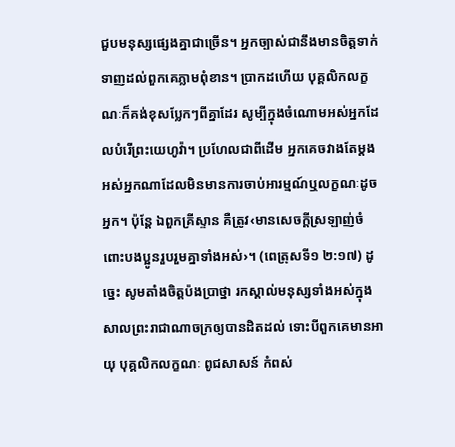ជួបមនុស្សផ្សេងគ្នាជាច្រើន។ អ្នកច្បាស់ជានឹងមានចិត្តទាក់ទាញដល់ពួកគេភ្លាមពុំខាន។ ប្រាកដហើយ បុគ្គលិកលក្ខណៈក៏គង់ខុសប្លែកៗពីគ្នាដែរ សូម្បីក្នុងចំណោមអស់អ្នកដែលបំរើព្រះយេហូវ៉ា។ ប្រហែលជាពីដើម អ្នកគេចវាងតែម្ដងអស់អ្នកណាដែលមិនមានការចាប់អារម្មណ៍ឬលក្ខណៈដូចអ្នក។ ប៉ុន្តែ ឯពួកគ្រីស្ទាន គឺត្រូវ‹មានសេចក្ដីស្រឡាញ់ចំពោះបងប្អូនរួបរួមគ្នាទាំងអស់›។ (ពេត្រុសទី១ ២:១៧) ដូច្នេះ សូមតាំងចិត្តប៉ងប្រាថ្នា រកស្គាល់មនុស្សទាំងអស់ក្នុងសាលព្រះរាជាណាចក្រឲ្យបានដិតដល់ ទោះបីពួកគេមានអាយុ បុគ្គលិកលក្ខណៈ ពូជសាសន៍ កំពស់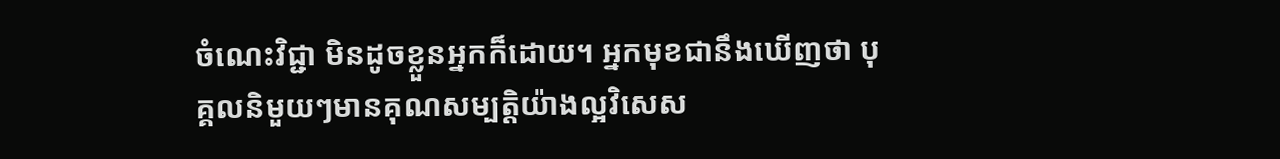ចំណេះវិជ្ជា មិនដូចខ្លួនអ្នកក៏ដោយ។ អ្នកមុខជានឹងឃើញថា បុគ្គលនិមួយៗមានគុណសម្បត្ដិយ៉ាងល្អវិសេស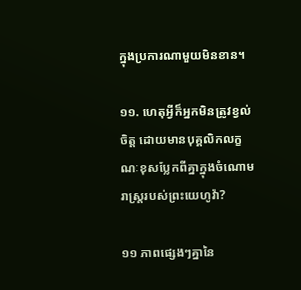ក្នុងប្រការណាមួយមិនខាន។

១១. ហេតុអ្វីក៏អ្នកមិនត្រូវខ្វល់ចិត្ត ដោយមានបុគ្គលិកលក្ខណៈខុសប្លែកពីគ្នាក្នុងចំណោមរាស្ត្ររបស់ព្រះយេហូវ៉ា?

១១ ភាពផ្សេងៗគ្នានៃ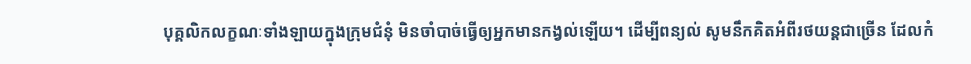បុគ្គលិកលក្ខណៈទាំងឡាយក្នុងក្រុមជំនុំ មិនចាំបាច់ធ្វើឲ្យអ្នកមានកង្វល់ឡើយ។ ដើម្បីពន្យល់ សូមនឹកគិតអំពីរថយន្តជាច្រើន ដែលកំ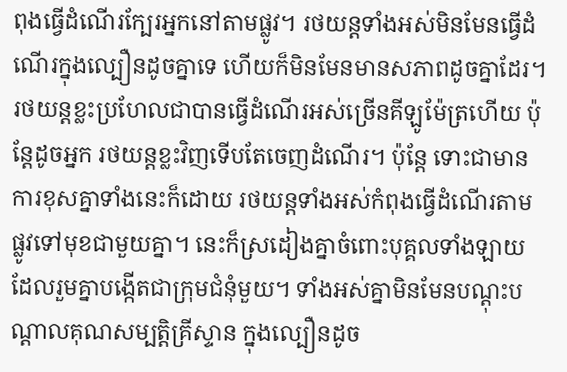ពុងធ្វើដំណើរក្បែរអ្នកនៅតាមផ្លូវ។ រថយន្តទាំងអស់មិនមែនធ្វើដំណើរក្នុងល្បឿនដូចគ្នាទេ ហើយក៏មិនមែនមានសភាពដូចគ្នាដែរ។ រថយន្តខ្លះប្រហែលជាបានធ្វើដំណើរអស់ច្រើនគីឡូម៉ែត្រហើយ ប៉ុន្តែដូចអ្នក រថយន្តខ្លះវិញទើបតែចេញដំណើរ។ ប៉ុន្តែ ទោះជាមានការខុសគ្នាទាំងនេះក៏ដោយ រថយន្តទាំងអស់កំពុងធ្វើដំណើរតាមផ្លូវទៅមុខជាមួយគ្នា។ នេះក៏ស្រដៀងគ្នាចំពោះបុគ្គលទាំងឡាយ ដែលរួមគ្នាបង្កើតជាក្រុមជំនុំមួយ។ ទាំងអស់គ្នាមិនមែនបណ្ដុះបណ្ដាលគុណសម្បត្ដិគ្រីស្ទាន ក្នុងល្បឿនដូច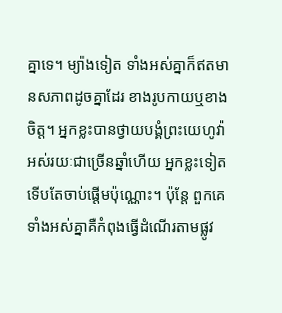គ្នាទេ។ ម្យ៉ាងទៀត ទាំងអស់គ្នាក៏ឥតមានសភាពដូចគ្នាដែរ ខាងរូបកាយឬខាងចិត្ត។ អ្នកខ្លះបានថ្វាយបង្គំព្រះយេហូវ៉ាអស់រយៈជាច្រើនឆ្នាំហើយ អ្នកខ្លះទៀតទើបតែចាប់ផ្ដើមប៉ុណ្ណោះ។ ប៉ុន្តែ ពួកគេទាំងអស់គ្នាគឺកំពុងធ្វើដំណើរតាមផ្លូវ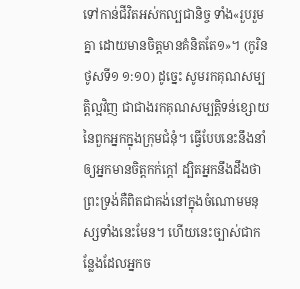ទៅកាន់ជីវិតអស់កល្បជានិច្ច ទាំង«រួបរួមគ្នា ដោយមានចិត្តមានគំនិតតែ១»។ (កូរិនថូសទី១ ១:១០) ដូច្នេះ សូមរកគុណសម្បត្ដិល្អវិញ ជាជាងរកគុណសម្បត្ដិទន់ខ្សោយនៃពួកអ្នកក្នុងក្រុមជំនុំ។ ធ្វើបែបនេះនឹងនាំឲ្យអ្នកមានចិត្តកក់ក្ដៅ ដ្បិតអ្នកនឹងដឹងថា ព្រះទ្រង់គឺពិតជាគង់នៅក្នុងចំណោមមនុស្សទាំងនេះមែន។ ហើយនេះច្បាស់ជាកន្លែងដែលអ្នកច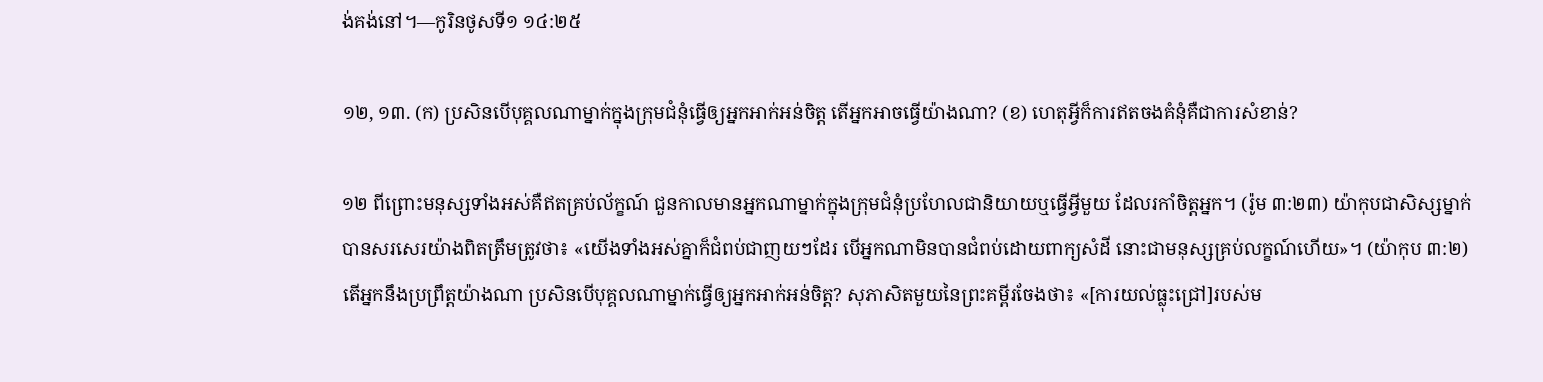ង់គង់នៅ។—កូរិនថូសទី១ ១៤:២៥

១២, ១៣. (ក) ប្រសិនបើបុគ្គលណាម្នាក់ក្នុងក្រុមជំនុំធ្វើឲ្យអ្នកអាក់អន់ចិត្ត តើអ្នកអាចធ្វើយ៉ាងណា? (ខ) ហេតុអ្វីក៏ការឥតចងគំនុំគឺជាការសំខាន់?

១២ ពីព្រោះមនុស្សទាំងអស់គឺឥតគ្រប់ល័ក្ខណ៍ ជួនកាលមានអ្នកណាម្នាក់ក្នុងក្រុមជំនុំប្រហែលជានិយាយឬធ្វើអ្វីមួយ ដែលរកាំចិត្តអ្នក។ (រ៉ូម ៣:២៣) យ៉ាកុបជាសិស្សម្នាក់បានសរសេរយ៉ាងពិតត្រឹមត្រូវថា៖ «យើងទាំងអស់គ្នាក៏ជំពប់ជាញយៗដែរ បើអ្នកណាមិនបានជំពប់ដោយពាក្យសំដី នោះជាមនុស្សគ្រប់លក្ខណ៍ហើយ»។ (យ៉ាកុប ៣:២) តើអ្នកនឹងប្រព្រឹត្តយ៉ាងណា ប្រសិនបើបុគ្គលណាម្នាក់ធ្វើឲ្យអ្នកអាក់អន់ចិត្ត? សុភាសិតមួយនៃព្រះគម្ពីរចែងថា៖ «[ការយល់ធ្លុះជ្រៅ]របស់ម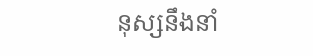នុស្សនឹងនាំ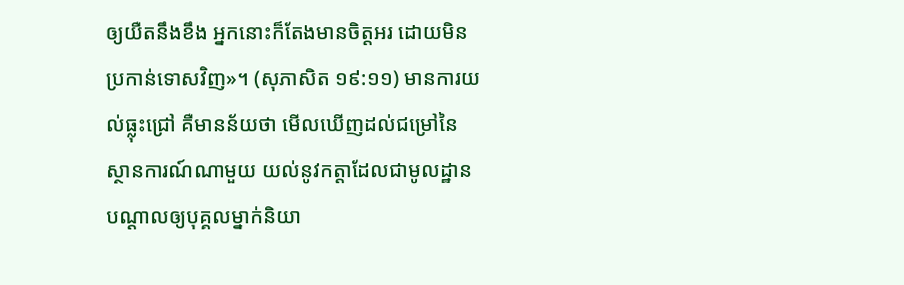ឲ្យយឺតនឹងខឹង អ្នកនោះក៏តែងមានចិត្តអរ ដោយមិនប្រកាន់ទោសវិញ»។ (សុភាសិត ១៩:១១) មានការយល់ធ្លុះជ្រៅ គឺមានន័យថា មើលឃើញដល់ជម្រៅនៃស្ថានការណ៍ណាមួយ យល់នូវកត្ដាដែលជាមូលដ្ឋានបណ្ដាលឲ្យបុគ្គលម្នាក់និយា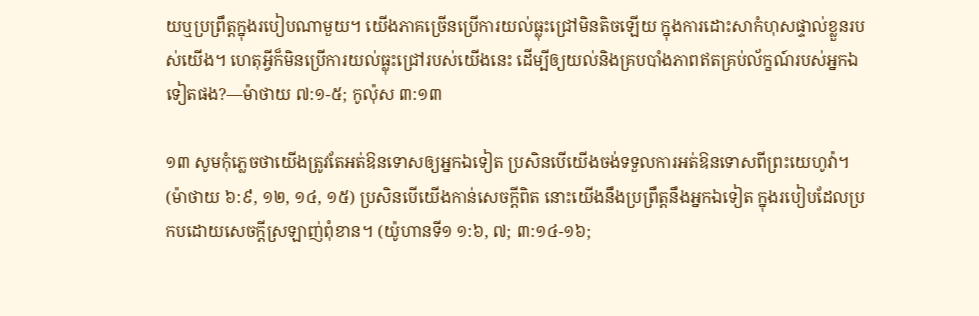យឬប្រព្រឹត្តក្នុងរបៀបណាមួយ។ យើងភាគច្រើនប្រើការយល់ធ្លុះជ្រៅមិនតិចឡើយ ក្នុងការដោះសាកំហុសផ្ទាល់ខ្លួនរបស់យើង។ ហេតុអ្វីក៏មិនប្រើការយល់ធ្លុះជ្រៅរបស់យើងនេះ ដើម្បីឲ្យយល់និងគ្របបាំងភាពឥតគ្រប់ល័ក្ខណ៍របស់អ្នកឯទៀតផង?—ម៉ាថាយ ៧:១-៥; កូល៉ុស ៣:១៣

១៣ សូមកុំភ្លេចថាយើងត្រូវតែអត់ឱនទោសឲ្យអ្នកឯទៀត ប្រសិនបើយើងចង់ទទួលការអត់ឱនទោសពីព្រះយេហូវ៉ា។ (ម៉ាថាយ ៦:៩, ១២, ១៤, ១៥) ប្រសិនបើយើងកាន់សេចក្ដីពិត នោះយើងនឹងប្រព្រឹត្តនឹងអ្នកឯទៀត ក្នុងរបៀបដែលប្រកបដោយសេចក្ដីស្រឡាញ់ពុំខាន។ (យ៉ូហានទី១ ១:៦, ៧; ៣:១៤-១៦;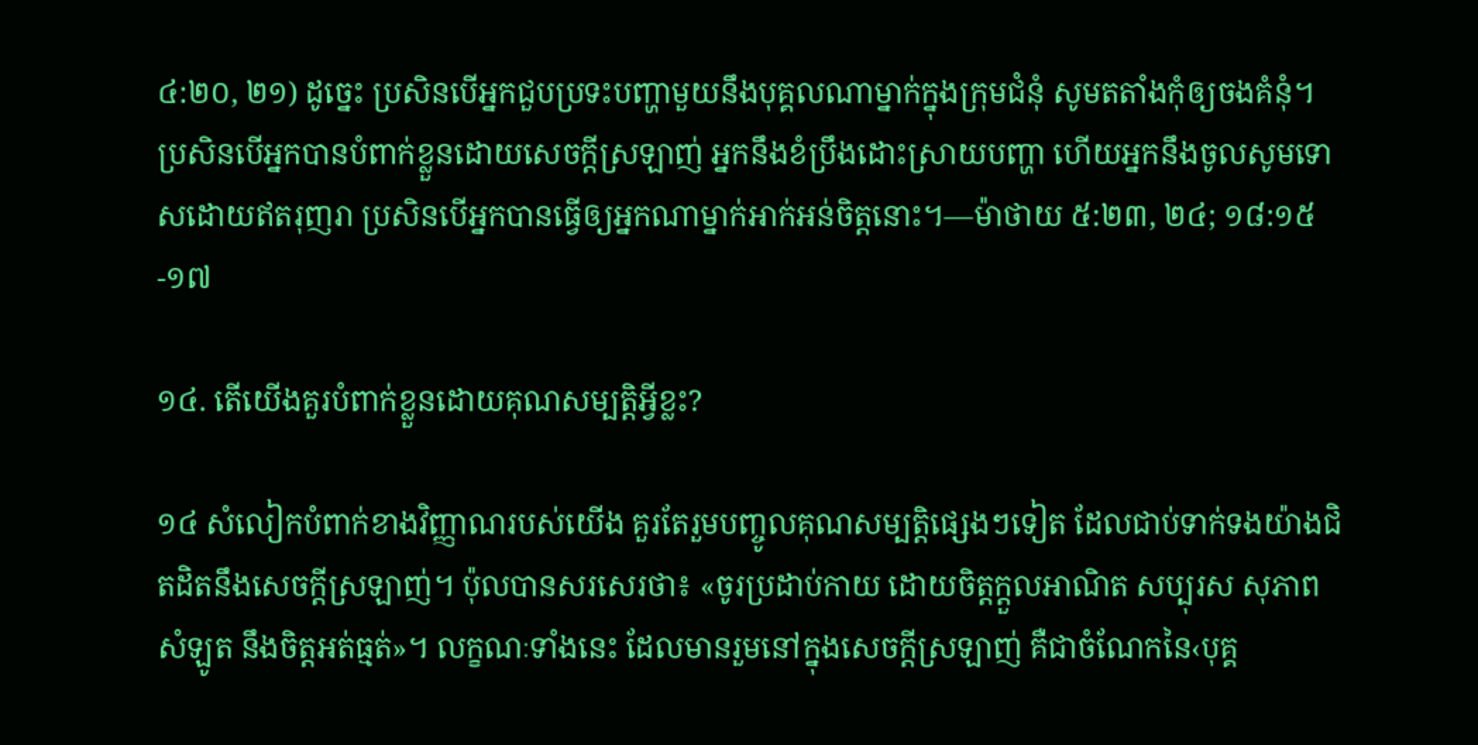៤:២០, ២១) ដូច្នេះ ប្រសិនបើអ្នកជួបប្រទះបញ្ហាមួយនឹងបុគ្គលណាម្នាក់ក្នុងក្រុមជំនុំ សូមតតាំងកុំឲ្យចងគំនុំ។ ប្រសិនបើអ្នកបានបំពាក់ខ្លួនដោយសេចក្ដីស្រឡាញ់ អ្នកនឹងខំប្រឹងដោះស្រាយបញ្ហា ហើយអ្នកនឹងចូលសូមទោសដោយឥតរុញរា ប្រសិនបើអ្នកបានធ្វើឲ្យអ្នកណាម្នាក់អាក់អន់ចិត្តនោះ។—ម៉ាថាយ ៥:២៣, ២៤; ១៨:១៥-១៧

១៤. តើយើងគួរបំពាក់ខ្លួនដោយគុណសម្បត្ដិអ្វីខ្លះ?

១៤ សំលៀកបំពាក់ខាងវិញ្ញាណរបស់យើង គួរតែរួមបញ្ចូលគុណសម្បត្ដិផ្សេងៗទៀត ដែលជាប់ទាក់ទងយ៉ាងជិតដិតនឹងសេចក្ដីស្រឡាញ់។ ប៉ុលបានសរសេរថា៖ «ចូរប្រដាប់កាយ ដោយចិត្តក្ដួលអាណិត សប្បុរស សុភាព សំឡូត នឹងចិត្តអត់ធ្មត់»។ លក្ខណៈទាំងនេះ ដែលមានរួមនៅក្នុងសេចក្ដីស្រឡាញ់ គឺជាចំណែកនៃ‹បុគ្គ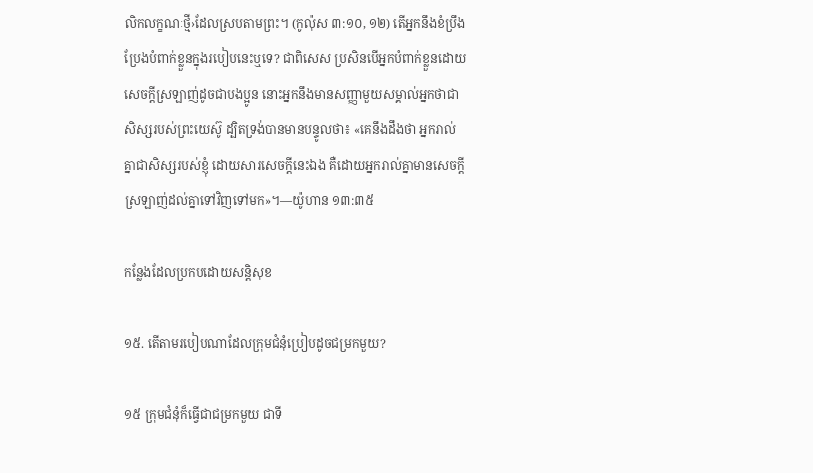លិកលក្ខណៈថ្មី›ដែលស្របតាមព្រះ។ (កូល៉ុស ៣:១០, ១២) តើអ្នកនឹងខំប្រឹងប្រែងបំពាក់ខ្លួនក្នុងរបៀបនេះឬទេ? ជាពិសេស ប្រសិនបើអ្នកបំពាក់ខ្លួនដោយសេចក្ដីស្រឡាញ់ដូចជាបងប្អូន នោះអ្នកនឹងមានសញ្ញាមួយសម្គាល់អ្នកថាជាសិស្សរបស់ព្រះយេស៊ូ ដ្បិតទ្រង់បានមានបន្ទូលថា៖ «គេនឹងដឹងថា អ្នករាល់គ្នាជាសិស្សរបស់ខ្ញុំ ដោយសារសេចក្ដីនេះឯង គឺដោយអ្នករាល់គ្នាមានសេចក្ដីស្រឡាញ់ដល់គ្នាទៅវិញទៅមក»។—យ៉ូហាន ១៣:៣៥

កន្លែងដែលប្រកបដោយសន្ដិសុខ

១៥. តើតាមរបៀបណាដែលក្រុមជំនុំប្រៀបដូចជម្រកមួយ?

១៥ ក្រុមជំនុំក៏ធ្វើជាជម្រកមួយ ជាទី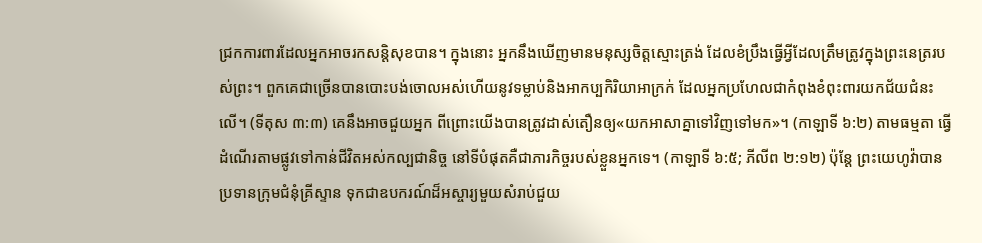ជ្រកការពារដែលអ្នកអាចរកសន្ដិសុខបាន។ ក្នុងនោះ អ្នកនឹងឃើញមានមនុស្សចិត្តស្មោះត្រង់ ដែលខំប្រឹងធ្វើអ្វីដែលត្រឹមត្រូវក្នុងព្រះនេត្ររបស់ព្រះ។ ពួកគេជាច្រើនបានបោះបង់ចោលអស់ហើយនូវទម្លាប់និងអាកប្បកិរិយាអាក្រក់ ដែលអ្នកប្រហែលជាកំពុងខំពុះពារយកជ័យជំនះលើ។ (ទីតុស ៣:៣) គេនឹងអាចជួយអ្នក ពីព្រោះយើងបានត្រូវដាស់តឿនឲ្យ«យកអាសាគ្នាទៅវិញទៅមក»។ (កាឡាទី ៦:២) តាមធម្មតា ធ្វើដំណើរតាមផ្លូវទៅកាន់ជីវិតអស់កល្បជានិច្ច នៅទីបំផុតគឺជាភារកិច្ចរបស់ខ្លួនអ្នកទេ។ (កាឡាទី ៦:៥; ភីលីព ២:១២) ប៉ុន្តែ ព្រះយេហូវ៉ាបានប្រទានក្រុមជំនុំគ្រីស្ទាន ទុកជាឧបករណ៍ដ៏អស្ចារ្យមួយសំរាប់ជួយ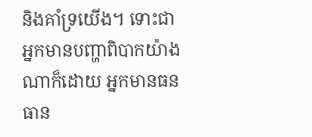និងគាំទ្រយើង។ ទោះជាអ្នកមានបញ្ហាពិបាកយ៉ាងណាក៏ដោយ អ្នកមានធនធាន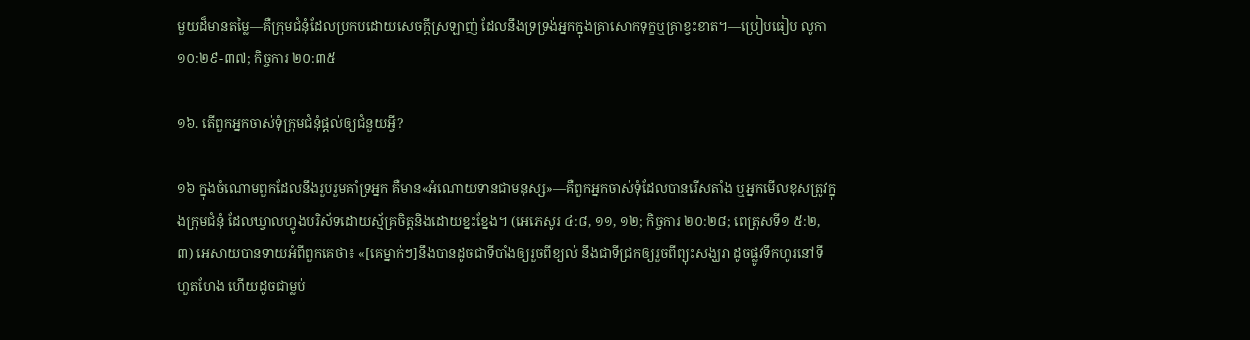មួយដ៏មានតម្លៃ—គឺក្រុមជំនុំដែលប្រកបដោយសេចក្ដីស្រឡាញ់ ដែលនឹងទ្រទ្រង់អ្នកក្នុងគ្រាសោកទុក្ខឬគ្រាខ្វះខាត។—ប្រៀបធៀប លូកា ១០:២៩-៣៧; កិច្ចការ ២០:៣៥

១៦. តើពួកអ្នកចាស់ទុំក្រុមជំនុំផ្ដល់ឲ្យជំនួយអ្វី?

១៦ ក្នុងចំណោមពួកដែលនឹងរួបរួមគាំទ្រអ្នក គឺមាន«អំណោយទានជាមនុស្ស»—គឺពួកអ្នកចាស់ទុំដែលបានរើសតាំង ឬអ្នកមើលខុសត្រូវក្នុងក្រុមជំនុំ ដែលឃ្វាលហ្វូងបរិស័ទដោយស្ម័គ្រចិត្តនិងដោយខ្នះខ្នែង។ (អេភេសូរ ៤:៨, ១១, ១២; កិច្ចការ ២០:២៨; ពេត្រុសទី១ ៥:២, ៣) អេសាយបានទាយអំពីពួកគេថា៖ «[គេម្នាក់ៗ]នឹងបានដូចជាទីបាំងឲ្យរួចពីខ្យល់ នឹងជាទីជ្រកឲ្យរួចពីព្យុះសង្ឃរា ដូចផ្លូវទឹកហូរនៅទីហួតហែង ហើយដូចជាម្លប់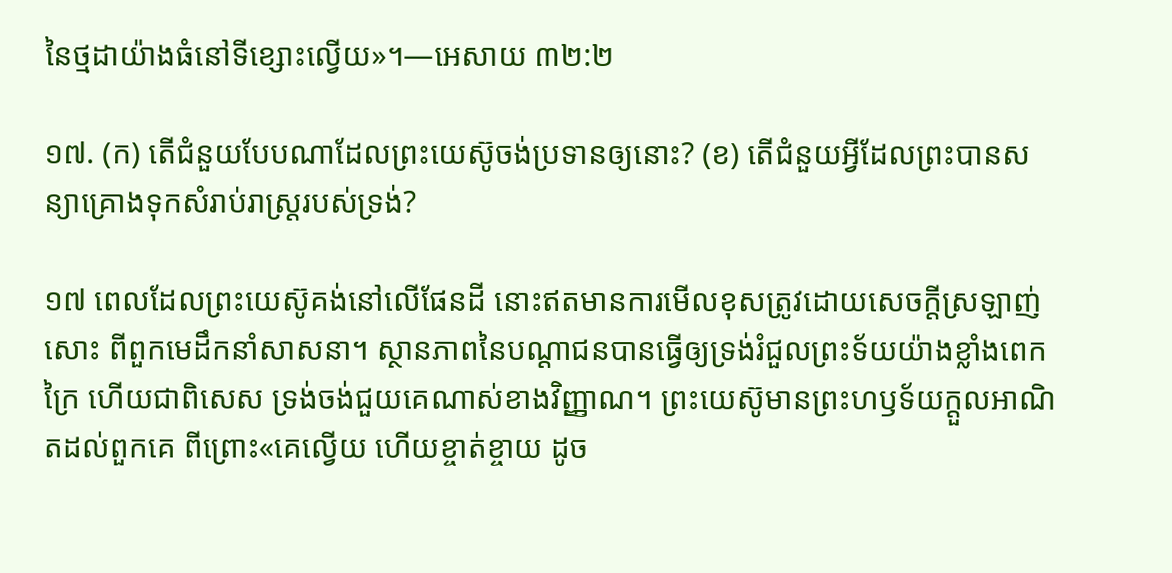នៃថ្មដាយ៉ាងធំនៅទីខ្សោះល្វើយ»។—អេសាយ ៣២:២

១៧. (ក) តើជំនួយបែបណាដែលព្រះយេស៊ូចង់ប្រទានឲ្យនោះ? (ខ) តើជំនួយអ្វីដែលព្រះបានសន្យាគ្រោងទុកសំរាប់រាស្ត្ររបស់ទ្រង់?

១៧ ពេលដែលព្រះយេស៊ូគង់នៅលើផែនដី នោះឥតមានការមើលខុសត្រូវដោយសេចក្ដីស្រឡាញ់សោះ ពីពួកមេដឹកនាំសាសនា។ ស្ថានភាពនៃបណ្ដាជនបានធ្វើឲ្យទ្រង់រំជួលព្រះទ័យយ៉ាងខ្លាំងពេកក្រៃ ហើយជាពិសេស ទ្រង់ចង់ជួយគេណាស់ខាងវិញ្ញាណ។ ព្រះយេស៊ូមានព្រះហឫទ័យក្ដួលអាណិតដល់ពួកគេ ពីព្រោះ«គេល្វើយ ហើយខ្ចាត់ខ្ចាយ ដូច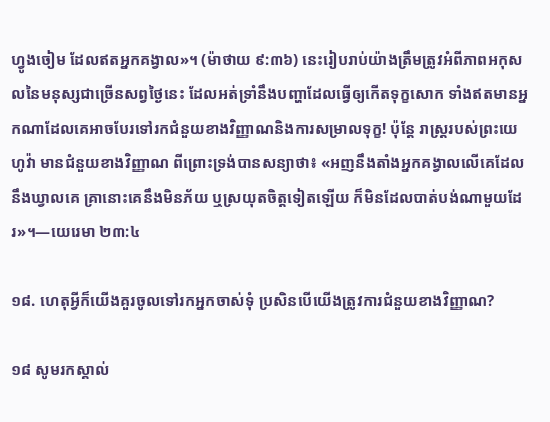ហ្វូងចៀម ដែលឥតអ្នកគង្វាល»។ (ម៉ាថាយ ៩:៣៦) នេះរៀបរាប់យ៉ាងត្រឹមត្រូវអំពីភាពអកុសលនៃមនុស្សជាច្រើនសព្វថ្ងៃនេះ ដែលអត់ទ្រាំនឹងបញ្ហាដែលធ្វើឲ្យកើតទុក្ខសោក ទាំងឥតមានអ្នកណាដែលគេអាចបែរទៅរកជំនួយខាងវិញ្ញាណនិងការសម្រាលទុក្ខ! ប៉ុន្តែ រាស្ត្ររបស់ព្រះយេហូវ៉ា មានជំនួយខាងវិញ្ញាណ ពីព្រោះទ្រង់បានសន្យាថា៖ «អញនឹងតាំងអ្នកគង្វាលលើគេដែលនឹងឃ្វាលគេ គ្រានោះគេនឹងមិនភ័យ ឬស្រយុតចិត្តទៀតឡើយ ក៏មិនដែលបាត់បង់ណាមួយដែរ»។—យេរេមា ២៣:៤

១៨. ហេតុអ្វីក៏យើងគួរចូលទៅរកអ្នកចាស់ទុំ ប្រសិនបើយើងត្រូវការជំនួយខាងវិញ្ញាណ?

១៨ សូមរកស្គាល់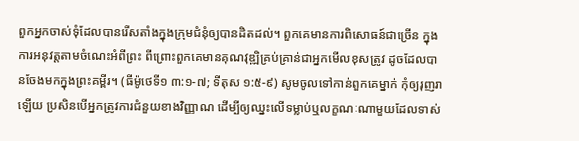ពួកអ្នកចាស់ទុំដែលបានរើសតាំងក្នុងក្រុមជំនុំឲ្យបានដិតដល់។ ពួកគេមានការពិសោធន៍ជាច្រើន ក្នុងការអនុវត្តតាមចំណេះអំពីព្រះ ពីព្រោះពួកគេមានគុណវុឌ្ឍិគ្រប់គ្រាន់ជាអ្នកមើលខុសត្រូវ ដូចដែលបានចែងមកក្នុងព្រះគម្ពីរ។ (ធីម៉ូថេទី១ ៣:១-៧; ទីតុស ១:៥-៩) សូមចូលទៅកាន់ពួកគេម្នាក់ កុំឲ្យរុញរាឡើយ ប្រសិនបើអ្នកត្រូវការជំនួយខាងវិញ្ញាណ ដើម្បីឲ្យឈ្នះលើទម្លាប់ឬលក្ខណៈណាមួយដែលទាស់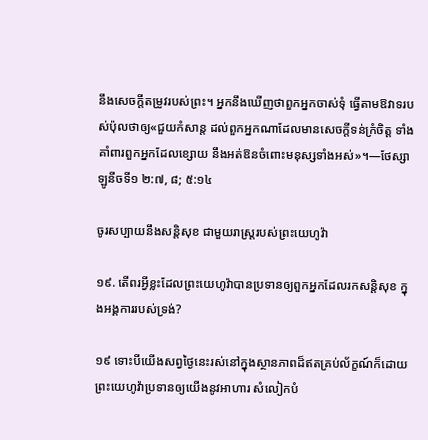នឹងសេចក្ដីតម្រូវរបស់ព្រះ។ អ្នកនឹងឃើញថាពួកអ្នកចាស់ទុំ ធ្វើតាមឱវាទរបស់ប៉ុលថាឲ្យ«ជួយកំសាន្ត ដល់ពួកអ្នកណាដែលមានសេចក្ដីទន់ក្រំចិត្ត ទាំងគាំពារពួកអ្នកដែលខ្សោយ នឹងអត់ឱនចំពោះមនុស្សទាំងអស់»។—ថែស្សាឡូនីចទី១ ២:៧, ៨; ៥:១៤

ចូរសប្បាយនឹងសន្ដិសុខ ជាមួយរាស្ត្ររបស់ព្រះយេហូវ៉ា

១៩. តើពរអ្វីខ្លះដែលព្រះយេហូវ៉ាបានប្រទានឲ្យពួកអ្នកដែលរកសន្ដិសុខ ក្នុងអង្គការរបស់ទ្រង់?

១៩ ទោះបីយើងសព្វថ្ងៃនេះរស់នៅក្នុងស្ថានភាពដ៏ឥតគ្រប់ល័ក្ខណ៍ក៏ដោយ ព្រះយេហូវ៉ាប្រទានឲ្យយើងនូវអាហារ សំលៀកបំ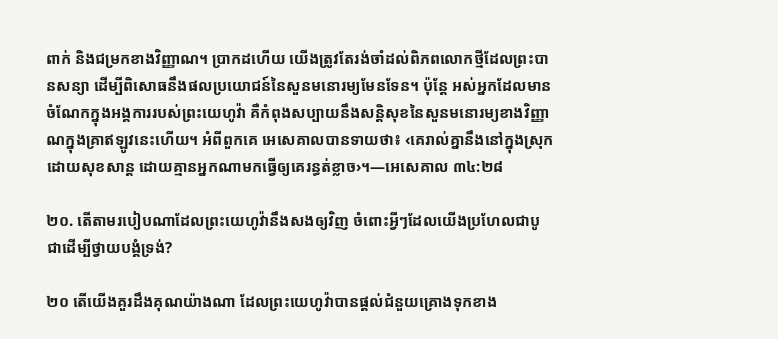ពាក់ និងជម្រកខាងវិញ្ញាណ។ ប្រាកដហើយ យើងត្រូវតែរង់ចាំដល់ពិភពលោកថ្មីដែលព្រះបានសន្យា ដើម្បីពិសោធនឹងផលប្រយោជន៍នៃសួនមនោរម្យមែនទែន។ ប៉ុន្តែ អស់អ្នកដែលមានចំណែកក្នុងអង្គការរបស់ព្រះយេហូវ៉ា គឺកំពុងសប្បាយនឹងសន្ដិសុខនៃសួនមនោរម្យខាងវិញ្ញាណក្នុងគ្រាឥឡូវនេះហើយ។ អំពីពួកគេ អេសេគាលបានទាយថា៖ ‹គេរាល់គ្នានឹងនៅក្នុងស្រុកដោយសុខសាន្ត ដោយគ្មានអ្នកណាមកធ្វើឲ្យគេរន្ធត់ខ្លាច›។—អេសេគាល ៣៤:២៨

២០. តើតាមរបៀបណាដែលព្រះយេហូវ៉ានឹងសងឲ្យវិញ ចំពោះអ្វីៗដែលយើងប្រហែលជាបូជាដើម្បីថ្វាយបង្គំទ្រង់?

២០ តើយើងគួរដឹងគុណយ៉ាងណា ដែលព្រះយេហូវ៉ាបានផ្ដល់ជំនួយគ្រោងទុកខាង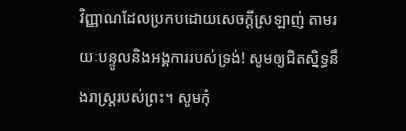វិញ្ញាណដែលប្រកបដោយសេចក្ដីស្រឡាញ់ តាមរយៈបន្ទូលនិងអង្គការរបស់ទ្រង់! សូមឲ្យជិតស្និទ្ធនឹងរាស្ត្ររបស់ព្រះ។ សូមកុំ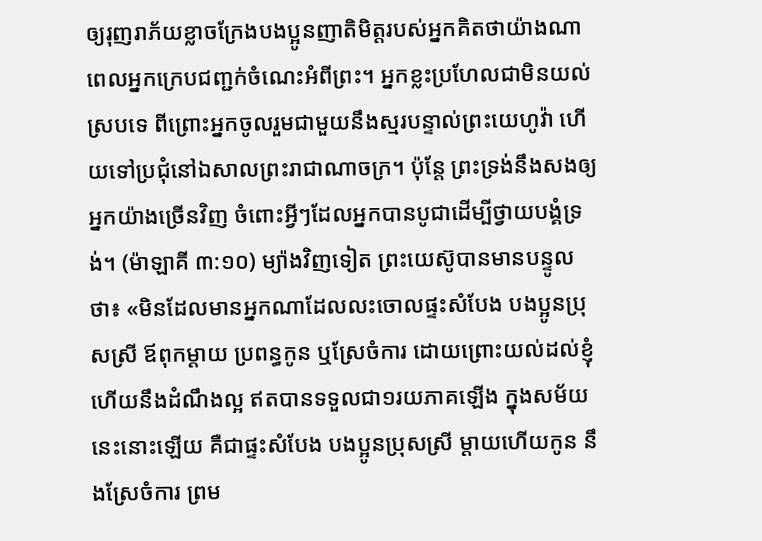ឲ្យរុញរាភ័យខ្លាចក្រែងបងប្អូនញាតិមិត្តរបស់អ្នកគិតថាយ៉ាងណា ពេលអ្នកក្រេបជញ្ជក់ចំណេះអំពីព្រះ។ អ្នកខ្លះប្រហែលជាមិនយល់ស្របទេ ពីព្រោះអ្នកចូលរួមជាមួយនឹងស្មរបន្ទាល់ព្រះយេហូវ៉ា ហើយទៅប្រជុំនៅឯសាលព្រះរាជាណាចក្រ។ ប៉ុន្តែ ព្រះទ្រង់នឹងសងឲ្យអ្នកយ៉ាងច្រើនវិញ ចំពោះអ្វីៗដែលអ្នកបានបូជាដើម្បីថ្វាយបង្គំទ្រង់។ (ម៉ាឡាគី ៣:១០) ម្យ៉ាងវិញទៀត ព្រះយេស៊ូបានមានបន្ទូលថា៖ «មិនដែលមានអ្នកណាដែលលះចោលផ្ទះសំបែង បងប្អូនប្រុសស្រី ឪពុកម្ដាយ ប្រពន្ធកូន ឬស្រែចំការ ដោយព្រោះយល់ដល់ខ្ញុំ ហើយនឹងដំណឹងល្អ ឥតបានទទួលជា១រយភាគឡើង ក្នុងសម័យនេះនោះឡើយ គឺជាផ្ទះសំបែង បងប្អូនប្រុសស្រី ម្ដាយហើយកូន នឹងស្រែចំការ ព្រម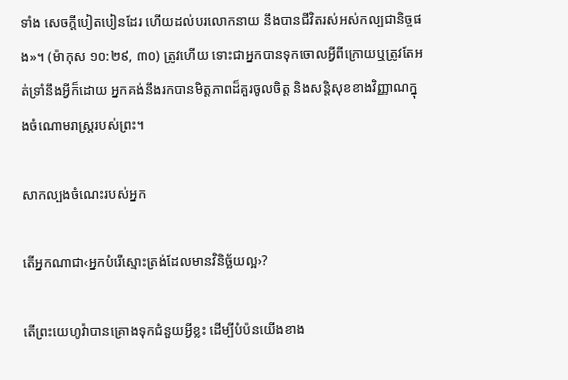ទាំង សេចក្ដីបៀតបៀនដែរ ហើយដល់បរលោកនាយ នឹងបានជីវិតរស់អស់កល្បជានិច្ចផង»។ (ម៉ាកុស ១០:២៩, ៣០) ត្រូវហើយ ទោះជាអ្នកបានទុកចោលអ្វីពីក្រោយឬត្រូវតែអត់ទ្រាំនឹងអ្វីក៏ដោយ អ្នកគង់នឹងរកបានមិត្តភាពដ៏គួរចូលចិត្ត និងសន្ដិសុខខាងវិញ្ញាណក្នុងចំណោមរាស្ត្ររបស់ព្រះ។

សាកល្បងចំណេះរបស់អ្នក

តើអ្នកណាជា‹អ្នកបំរើស្មោះត្រង់ដែលមានវិនិច្ឆ័យល្អ›?

តើព្រះយេហូវ៉ាបានគ្រោងទុកជំនួយអ្វីខ្លះ ដើម្បីបំប៉នយើងខាង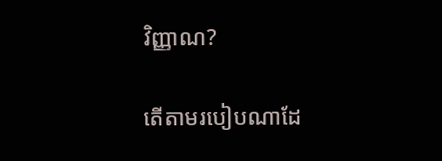វិញ្ញាណ?

តើតាមរបៀបណាដែ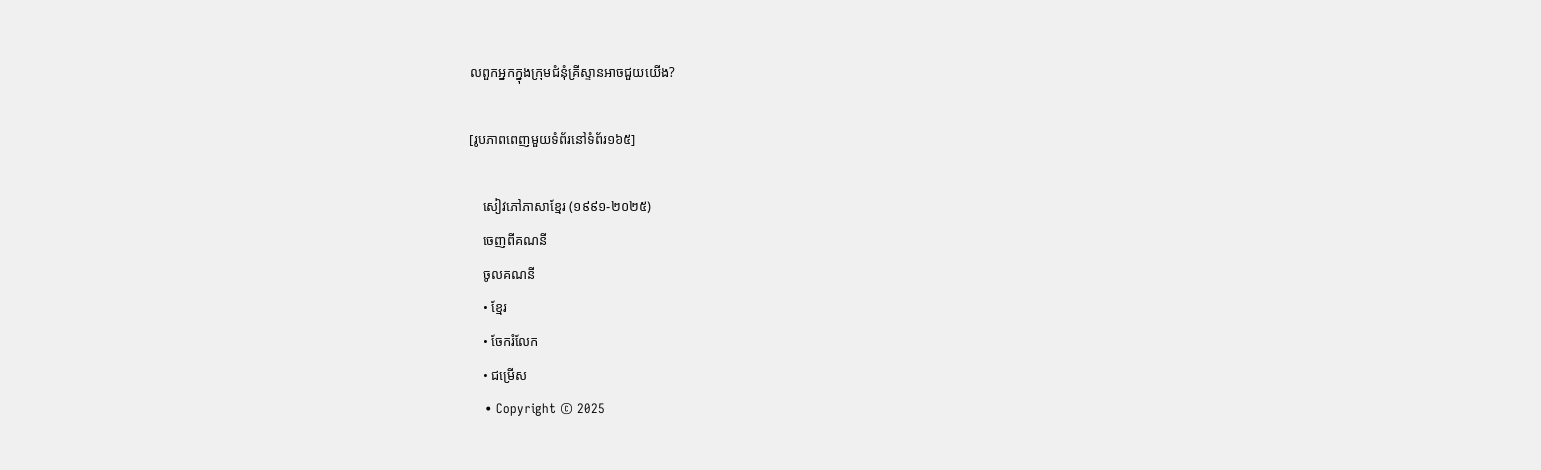លពួកអ្នកក្នុងក្រុមជំនុំគ្រីស្ទានអាចជួយយើង?

[រូបភាពពេញមួយទំព័រនៅទំព័រ១៦៥]

    សៀវភៅភាសាខ្មែរ (១៩៩១-២០២៥)
    ចេញពីគណនី
    ចូលគណនី
    • ខ្មែរ
    • ចែករំលែក
    • ជម្រើស
    • Copyright © 2025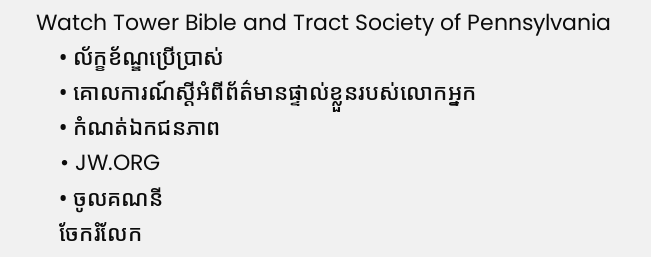Watch Tower Bible and Tract Society of Pennsylvania
    • ល័ក្ខខ័ណ្ឌប្រើប្រាស់
    • គោលការណ៍ស្ដីអំពីព័ត៌មានផ្ទាល់ខ្លួនរបស់លោកអ្នក
    • កំណត់ឯកជនភាព
    • JW.ORG
    • ចូលគណនី
    ចែករំលែក